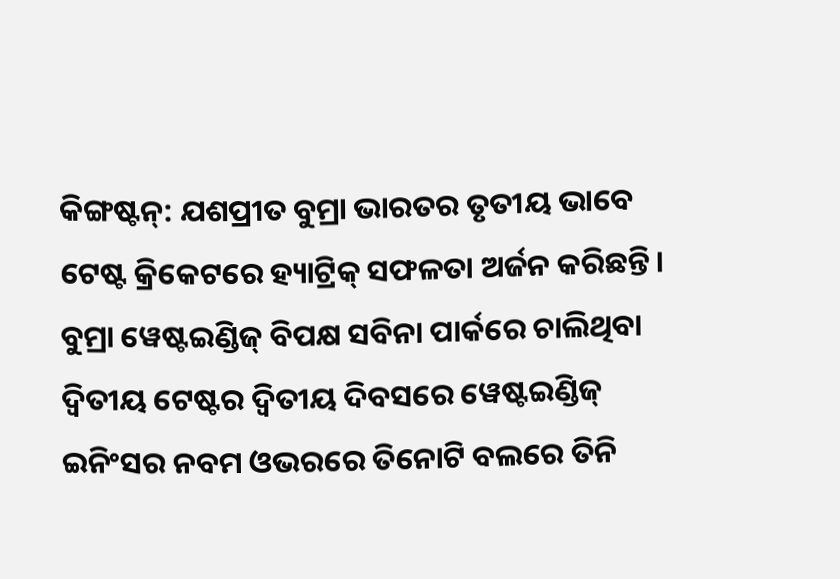କିଙ୍ଗଷ୍ଟନ୍: ଯଶପ୍ରୀତ ବୁମ୍ରା ଭାରତର ତୃତୀୟ ଭାବେ ଟେଷ୍ଟ କ୍ରିକେଟରେ ହ୍ୟାଟ୍ରିକ୍ ସଫଳତା ଅର୍ଜନ କରିଛନ୍ତି। ବୁମ୍ରା ୱେଷ୍ଟଇଣ୍ଡିଜ୍ ବିପକ୍ଷ ସବିନା ପାର୍କରେ ଚାଲିଥିବା ଦ୍ୱିତୀୟ ଟେଷ୍ଟର ଦ୍ୱିତୀୟ ଦିବସରେ ୱେଷ୍ଟଇଣ୍ଡିଜ୍ ଇନିଂସର ନବମ ଓଭରରେ ତିନୋଟି ବଲରେ ତିନି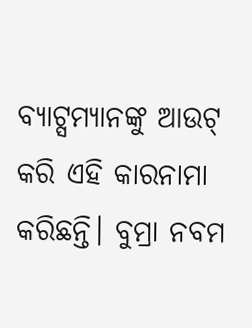ବ୍ୟାଟ୍ସମ୍ୟାନଙ୍କୁ ଆଉଟ୍ କରି ଏହି କାରନାମା କରିଛନ୍ତି। ବୁମ୍ରା ନବମ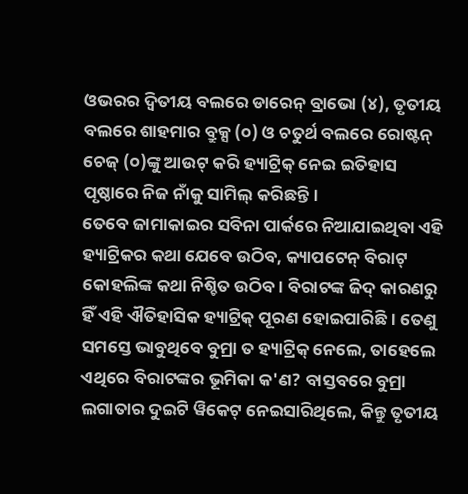ଓଭରର ଦ୍ୱିତୀୟ ବଲରେ ଡାରେନ୍ ବ୍ରାଭୋ (୪), ତୃତୀୟ ବଲରେ ଶାହମାର ବ୍ରୁକ୍ସ (୦) ଓ ଚତୁର୍ଥ ବଲରେ ରୋଷ୍ଟନ୍ ଚେଜ୍ (୦)ଙ୍କୁ ଆଉଟ୍ କରି ହ୍ୟାଟ୍ରିକ୍ ନେଇ ଇତିହାସ ପୃଷ୍ଠାରେ ନିଜ ନାଁକୁ ସାମିଲ୍ କରିଛନ୍ତି।
ତେବେ ଜାମାକାଇର ସବିନା ପାର୍କରେ ନିଆଯାଇଥିବା ଏହି ହ୍ୟାଟ୍ରିକର କଥା ଯେବେ ଉଠିବ, କ୍ୟାପଟେନ୍ ବିରାଟ୍ କୋହଲିଙ୍କ କଥା ନିଶ୍ଚିତ ଉଠିବ। ବିରାଟଙ୍କ ଜିଦ୍ କାରଣରୁ ହିଁ ଏହି ଐତିହାସିକ ହ୍ୟାଟ୍ରିକ୍ ପୂରଣ ହୋଇପାରିଛି। ତେଣୁ ସମସ୍ତେ ଭାବୁଥିବେ ବୁମ୍ରା ତ ହ୍ୟାଟ୍ରିକ୍ ନେଲେ, ତାହେଲେ ଏଥିରେ ବିରାଟଙ୍କର ଭୂମିକା କ'ଣ? ବାସ୍ତବରେ ବୁମ୍ରା ଲଗାତାର ଦୁଇଟି ୱିକେଟ୍ ନେଇସାରିଥିଲେ, କିନ୍ତୁ ତୃତୀୟ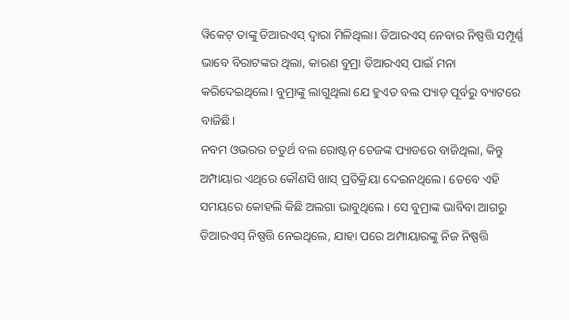ୱିକେଟ୍ ତାଙ୍କୁ ଡିଆରଏସ୍ ଦ୍ୱାରା ମିଳିଥିଲା। ଡିଆରଏସ୍ ନେବାର ନିଷ୍ପତ୍ତି ସମ୍ପୂର୍ଣ୍ଣ ଭାବେ ବିରାଟଙ୍କର ଥିଲା, କାରଣ ବୁମ୍ରା ଡିଆରଏସ୍ ପାଇଁ ମନା କରିଦେଇଥିଲେ। ବୁମ୍ରାଙ୍କୁ ଲାଗୁଥିଲା ଯେ ହୁଏତ ବଲ ପ୍ୟାଡ୍ ପୂର୍ବରୁ ବ୍ୟାଟରେ ବାଜିଛି।
ନବମ ଓଭରର ଚତୁର୍ଥ ବଲ ରୋଷ୍ଟନ୍ ଚେଜଙ୍କ ପ୍ୟାଡରେ ବାଜିଥିଲା, କିନ୍ତୁ ଅମ୍ପାୟାର ଏଥିରେ କୌଣସି ଖାସ୍ ପ୍ରତିକ୍ରିୟା ଦେଇନଥିଲେ। ତେବେ ଏହି ସମୟରେ କୋହଲି କିଛି ଅଲଗା ଭାବୁଥିଲେ । ସେ ବୁମ୍ରାଙ୍କ ଭାବିବା ଆଗରୁ ଡିଆରଏସ୍ ନିଷ୍ପତ୍ତି ନେଇଥିଲେ, ଯାହା ପରେ ଅମ୍ପାୟାରଙ୍କୁ ନିଜ ନିଷ୍ପତ୍ତି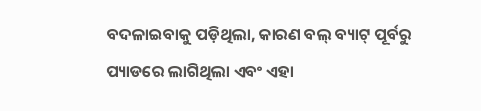ବଦଳାଇବାକୁ ପଡ଼ିଥିଲା, କାରଣ ବଲ୍ ବ୍ୟାଟ୍ ପୂର୍ବରୁ ପ୍ୟାଡରେ ଲାଗିଥିଲା ଏବଂ ଏହା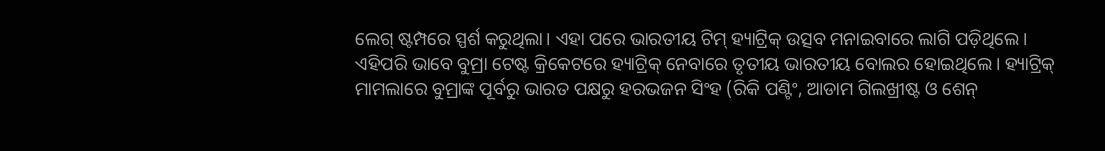ଲେଗ୍ ଷ୍ଟମ୍ପରେ ସ୍ପର୍ଶ କରୁଥିଲା। ଏହା ପରେ ଭାରତୀୟ ଟିମ୍ ହ୍ୟାଟ୍ରିକ୍ ଉତ୍ସବ ମନାଇବାରେ ଲାଗି ପଡ଼ିଥିଲେ।
ଏହିପରି ଭାବେ ବୁମ୍ରା ଟେଷ୍ଟ କ୍ରିକେଟରେ ହ୍ୟାଟ୍ରିକ୍ ନେବାରେ ତୃତୀୟ ଭାରତୀୟ ବୋଲର ହୋଇଥିଲେ। ହ୍ୟାଟ୍ରିକ୍ ମାମଲାରେ ବୁମ୍ରାଙ୍କ ପୂର୍ବରୁ ଭାରତ ପକ୍ଷରୁ ହରଭଜନ ସିଂହ (ରିକି ପଣ୍ଟିଂ, ଆଡାମ ଗିଲଖ୍ରୀଷ୍ଟ ଓ ଶେନ୍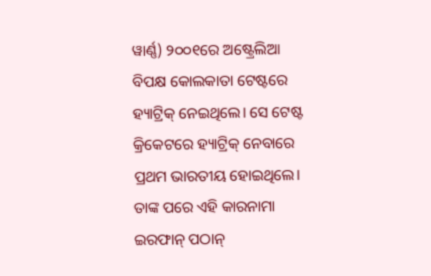ୱାର୍ଣ୍ଣ) ୨୦୦୧ରେ ଅଷ୍ଟ୍ରେଲିଆ ବିପକ୍ଷ କୋଲକାତା ଟେଷ୍ଟରେ ହ୍ୟାଟ୍ରିକ୍ ନେଇଥିଲେ। ସେ ଟେଷ୍ଟ କ୍ରିକେଟରେ ହ୍ୟାଟ୍ରିକ୍ ନେବାରେ ପ୍ରଥମ ଭାରତୀୟ ହୋଇଥିଲେ। ତାଙ୍କ ପରେ ଏହି କାରନାମା ଇରଫାନ୍ ପଠାନ୍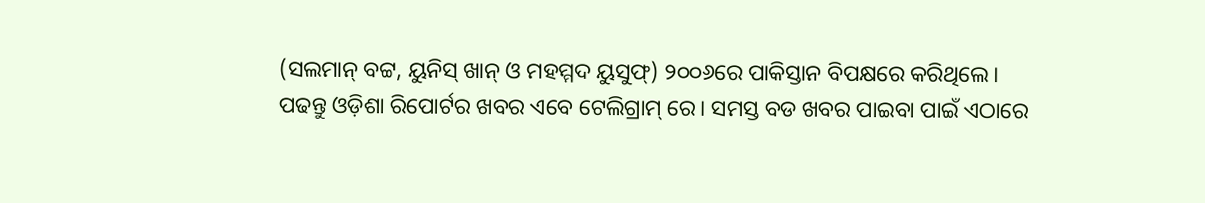(ସଲମାନ୍ ବଟ୍ଟ, ୟୁନିସ୍ ଖାନ୍ ଓ ମହମ୍ମଦ ୟୁସୁଫ୍) ୨୦୦୬ରେ ପାକିସ୍ତାନ ବିପକ୍ଷରେ କରିଥିଲେ।
ପଢନ୍ତୁ ଓଡ଼ିଶା ରିପୋର୍ଟର ଖବର ଏବେ ଟେଲିଗ୍ରାମ୍ ରେ। ସମସ୍ତ ବଡ ଖବର ପାଇବା ପାଇଁ ଏଠାରେ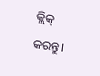କ୍ଲିକ୍ କରନ୍ତୁ।